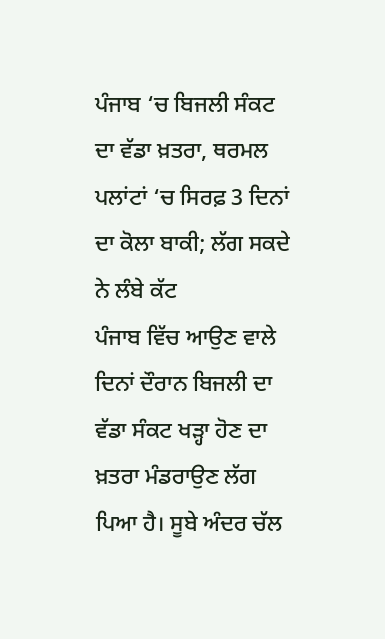ਪੰਜਾਬ ‘ਚ ਬਿਜਲੀ ਸੰਕਟ ਦਾ ਵੱਡਾ ਖ਼ਤਰਾ, ਥਰਮਲ ਪਲਾਂਟਾਂ ‘ਚ ਸਿਰਫ਼ 3 ਦਿਨਾਂ ਦਾ ਕੋਲਾ ਬਾਕੀ; ਲੱਗ ਸਕਦੇ ਨੇ ਲੰਬੇ ਕੱਟ
ਪੰਜਾਬ ਵਿੱਚ ਆਉਣ ਵਾਲੇ ਦਿਨਾਂ ਦੌਰਾਨ ਬਿਜਲੀ ਦਾ ਵੱਡਾ ਸੰਕਟ ਖੜ੍ਹਾ ਹੋਣ ਦਾ ਖ਼ਤਰਾ ਮੰਡਰਾਉਣ ਲੱਗ ਪਿਆ ਹੈ। ਸੂਬੇ ਅੰਦਰ ਚੱਲ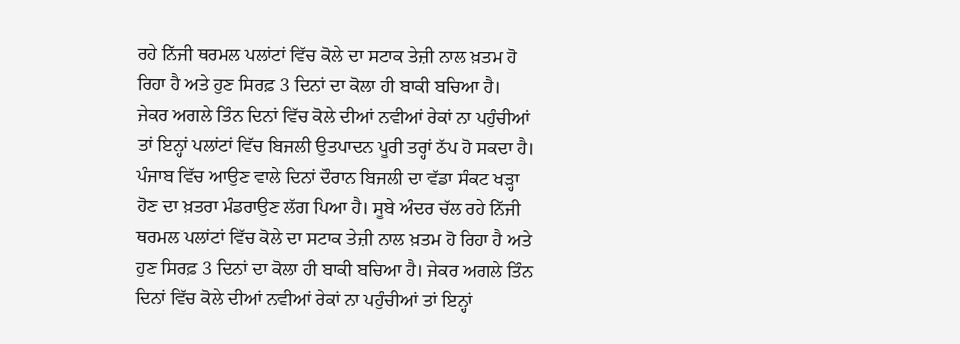ਰਹੇ ਨਿੱਜੀ ਥਰਮਲ ਪਲਾਂਟਾਂ ਵਿੱਚ ਕੋਲੇ ਦਾ ਸਟਾਕ ਤੇਜ਼ੀ ਨਾਲ ਖ਼ਤਮ ਹੋ ਰਿਹਾ ਹੈ ਅਤੇ ਹੁਣ ਸਿਰਫ਼ 3 ਦਿਨਾਂ ਦਾ ਕੋਲਾ ਹੀ ਬਾਕੀ ਬਚਿਆ ਹੈ। ਜੇਕਰ ਅਗਲੇ ਤਿੰਨ ਦਿਨਾਂ ਵਿੱਚ ਕੋਲੇ ਦੀਆਂ ਨਵੀਆਂ ਰੇਕਾਂ ਨਾ ਪਹੁੰਚੀਆਂ ਤਾਂ ਇਨ੍ਹਾਂ ਪਲਾਂਟਾਂ ਵਿੱਚ ਬਿਜਲੀ ਉਤਪਾਦਨ ਪੂਰੀ ਤਰ੍ਹਾਂ ਠੱਪ ਹੋ ਸਕਦਾ ਹੈ।
ਪੰਜਾਬ ਵਿੱਚ ਆਉਣ ਵਾਲੇ ਦਿਨਾਂ ਦੌਰਾਨ ਬਿਜਲੀ ਦਾ ਵੱਡਾ ਸੰਕਟ ਖੜ੍ਹਾ ਹੋਣ ਦਾ ਖ਼ਤਰਾ ਮੰਡਰਾਉਣ ਲੱਗ ਪਿਆ ਹੈ। ਸੂਬੇ ਅੰਦਰ ਚੱਲ ਰਹੇ ਨਿੱਜੀ ਥਰਮਲ ਪਲਾਂਟਾਂ ਵਿੱਚ ਕੋਲੇ ਦਾ ਸਟਾਕ ਤੇਜ਼ੀ ਨਾਲ ਖ਼ਤਮ ਹੋ ਰਿਹਾ ਹੈ ਅਤੇ ਹੁਣ ਸਿਰਫ਼ 3 ਦਿਨਾਂ ਦਾ ਕੋਲਾ ਹੀ ਬਾਕੀ ਬਚਿਆ ਹੈ। ਜੇਕਰ ਅਗਲੇ ਤਿੰਨ ਦਿਨਾਂ ਵਿੱਚ ਕੋਲੇ ਦੀਆਂ ਨਵੀਆਂ ਰੇਕਾਂ ਨਾ ਪਹੁੰਚੀਆਂ ਤਾਂ ਇਨ੍ਹਾਂ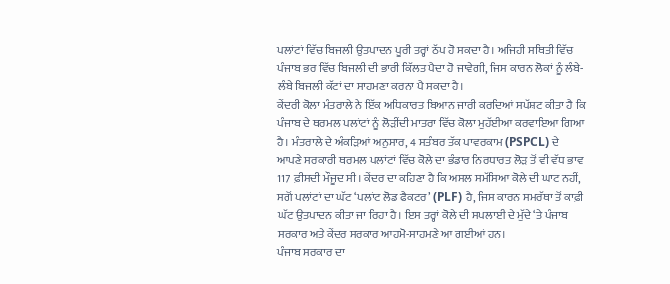ਪਲਾਂਟਾਂ ਵਿੱਚ ਬਿਜਲੀ ਉਤਪਾਦਨ ਪੂਰੀ ਤਰ੍ਹਾਂ ਠੱਪ ਹੋ ਸਕਦਾ ਹੈ। ਅਜਿਹੀ ਸਥਿਤੀ ਵਿੱਚ ਪੰਜਾਬ ਭਰ ਵਿੱਚ ਬਿਜਲੀ ਦੀ ਭਾਰੀ ਕਿੱਲਤ ਪੈਦਾ ਹੋ ਜਾਵੇਗੀ, ਜਿਸ ਕਾਰਨ ਲੋਕਾਂ ਨੂੰ ਲੰਬੇ-ਲੰਬੇ ਬਿਜਲੀ ਕੱਟਾਂ ਦਾ ਸਾਹਮਣਾ ਕਰਨਾ ਪੈ ਸਕਦਾ ਹੈ।
ਕੇਂਦਰੀ ਕੋਲਾ ਮੰਤਰਾਲੇ ਨੇ ਇੱਕ ਅਧਿਕਾਰਤ ਬਿਆਨ ਜਾਰੀ ਕਰਦਿਆਂ ਸਪੱਸ਼ਟ ਕੀਤਾ ਹੈ ਕਿ ਪੰਜਾਬ ਦੇ ਥਰਮਲ ਪਲਾਂਟਾਂ ਨੂੰ ਲੋੜੀਂਦੀ ਮਾਤਰਾ ਵਿੱਚ ਕੋਲਾ ਮੁਹੱਈਆ ਕਰਵਾਇਆ ਗਿਆ ਹੈ। ਮੰਤਰਾਲੇ ਦੇ ਅੰਕੜਿਆਂ ਅਨੁਸਾਰ, 4 ਸਤੰਬਰ ਤੱਕ ਪਾਵਰਕਾਮ (PSPCL) ਦੇ ਆਪਣੇ ਸਰਕਾਰੀ ਥਰਮਲ ਪਲਾਂਟਾਂ ਵਿੱਚ ਕੋਲੇ ਦਾ ਭੰਡਾਰ ਨਿਰਧਾਰਤ ਲੋੜ ਤੋਂ ਵੀ ਵੱਧ ਭਾਵ 117 ਫ਼ੀਸਦੀ ਮੌਜੂਦ ਸੀ। ਕੇਂਦਰ ਦਾ ਕਹਿਣਾ ਹੈ ਕਿ ਅਸਲ ਸਮੱਸਿਆ ਕੋਲੇ ਦੀ ਘਾਟ ਨਹੀਂ, ਸਗੋਂ ਪਲਾਂਟਾਂ ਦਾ ਘੱਟ ‘ਪਲਾਂਟ ਲੋਡ ਫੈਕਟਰ’ (PLF) ਹੈ, ਜਿਸ ਕਾਰਨ ਸਮਰੱਥਾ ਤੋਂ ਕਾਫ਼ੀ ਘੱਟ ਉਤਪਾਦਨ ਕੀਤਾ ਜਾ ਰਿਹਾ ਹੈ। ਇਸ ਤਰ੍ਹਾਂ ਕੋਲੇ ਦੀ ਸਪਲਾਈ ਦੇ ਮੁੱਦੇ ‘ਤੇ ਪੰਜਾਬ ਸਰਕਾਰ ਅਤੇ ਕੇਂਦਰ ਸਰਕਾਰ ਆਹਮੋ-ਸਾਹਮਣੇ ਆ ਗਈਆਂ ਹਨ।
ਪੰਜਾਬ ਸਰਕਾਰ ਦਾ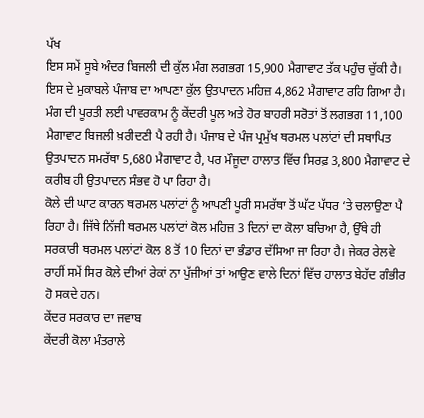ਪੱਖ
ਇਸ ਸਮੇਂ ਸੂਬੇ ਅੰਦਰ ਬਿਜਲੀ ਦੀ ਕੁੱਲ ਮੰਗ ਲਗਭਗ 15,900 ਮੈਗਾਵਾਟ ਤੱਕ ਪਹੁੰਚ ਚੁੱਕੀ ਹੈ। ਇਸ ਦੇ ਮੁਕਾਬਲੇ ਪੰਜਾਬ ਦਾ ਆਪਣਾ ਕੁੱਲ ਉਤਪਾਦਨ ਮਹਿਜ਼ 4,862 ਮੈਗਾਵਾਟ ਰਹਿ ਗਿਆ ਹੈ। ਮੰਗ ਦੀ ਪੂਰਤੀ ਲਈ ਪਾਵਰਕਾਮ ਨੂੰ ਕੇਂਦਰੀ ਪੂਲ ਅਤੇ ਹੋਰ ਬਾਹਰੀ ਸਰੋਤਾਂ ਤੋਂ ਲਗਭਗ 11,100 ਮੈਗਾਵਾਟ ਬਿਜਲੀ ਖ਼ਰੀਦਣੀ ਪੈ ਰਹੀ ਹੈ। ਪੰਜਾਬ ਦੇ ਪੰਜ ਪ੍ਰਮੁੱਖ ਥਰਮਲ ਪਲਾਂਟਾਂ ਦੀ ਸਥਾਪਿਤ ਉਤਪਾਦਨ ਸਮਰੱਥਾ 5,680 ਮੈਗਾਵਾਟ ਹੈ, ਪਰ ਮੌਜੂਦਾ ਹਾਲਾਤ ਵਿੱਚ ਸਿਰਫ਼ 3,800 ਮੈਗਾਵਾਟ ਦੇ ਕਰੀਬ ਹੀ ਉਤਪਾਦਨ ਸੰਭਵ ਹੋ ਪਾ ਰਿਹਾ ਹੈ।
ਕੋਲੇ ਦੀ ਘਾਟ ਕਾਰਨ ਥਰਮਲ ਪਲਾਂਟਾਂ ਨੂੰ ਆਪਣੀ ਪੂਰੀ ਸਮਰੱਥਾ ਤੋਂ ਘੱਟ ਪੱਧਰ ‘ਤੇ ਚਲਾਉਣਾ ਪੈ ਰਿਹਾ ਹੈ। ਜਿੱਥੇ ਨਿੱਜੀ ਥਰਮਲ ਪਲਾਂਟਾਂ ਕੋਲ ਮਹਿਜ਼ 3 ਦਿਨਾਂ ਦਾ ਕੋਲਾ ਬਚਿਆ ਹੈ, ਉੱਥੇ ਹੀ ਸਰਕਾਰੀ ਥਰਮਲ ਪਲਾਂਟਾਂ ਕੋਲ 8 ਤੋਂ 10 ਦਿਨਾਂ ਦਾ ਭੰਡਾਰ ਦੱਸਿਆ ਜਾ ਰਿਹਾ ਹੈ। ਜੇਕਰ ਰੇਲਵੇ ਰਾਹੀਂ ਸਮੇਂ ਸਿਰ ਕੋਲੇ ਦੀਆਂ ਰੇਕਾਂ ਨਾ ਪੁੱਜੀਆਂ ਤਾਂ ਆਉਣ ਵਾਲੇ ਦਿਨਾਂ ਵਿੱਚ ਹਾਲਾਤ ਬੇਹੱਦ ਗੰਭੀਰ ਹੋ ਸਕਦੇ ਹਨ।
ਕੇਂਦਰ ਸਰਕਾਰ ਦਾ ਜਵਾਬ
ਕੇਂਦਰੀ ਕੋਲਾ ਮੰਤਰਾਲੇ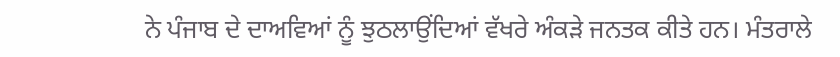ਨੇ ਪੰਜਾਬ ਦੇ ਦਾਅਵਿਆਂ ਨੂੰ ਝੁਠਲਾਉਂਦਿਆਂ ਵੱਖਰੇ ਅੰਕੜੇ ਜਨਤਕ ਕੀਤੇ ਹਨ। ਮੰਤਰਾਲੇ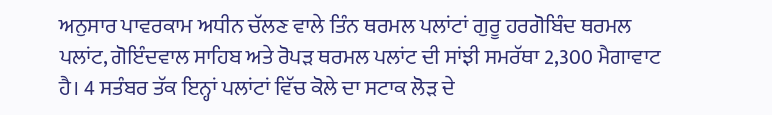ਅਨੁਸਾਰ ਪਾਵਰਕਾਮ ਅਧੀਨ ਚੱਲਣ ਵਾਲੇ ਤਿੰਨ ਥਰਮਲ ਪਲਾਂਟਾਂ ਗੁਰੂ ਹਰਗੋਬਿੰਦ ਥਰਮਲ ਪਲਾਂਟ, ਗੋਇੰਦਵਾਲ ਸਾਹਿਬ ਅਤੇ ਰੋਪੜ ਥਰਮਲ ਪਲਾਂਟ ਦੀ ਸਾਂਝੀ ਸਮਰੱਥਾ 2,300 ਮੈਗਾਵਾਟ ਹੈ। 4 ਸਤੰਬਰ ਤੱਕ ਇਨ੍ਹਾਂ ਪਲਾਂਟਾਂ ਵਿੱਚ ਕੋਲੇ ਦਾ ਸਟਾਕ ਲੋੜ ਦੇ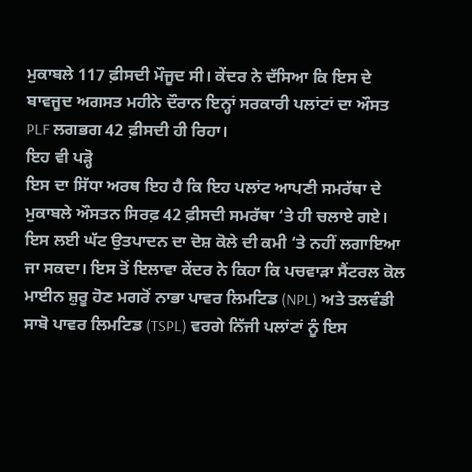ਮੁਕਾਬਲੇ 117 ਫ਼ੀਸਦੀ ਮੌਜੂਦ ਸੀ। ਕੇਂਦਰ ਨੇ ਦੱਸਿਆ ਕਿ ਇਸ ਦੇ ਬਾਵਜੂਦ ਅਗਸਤ ਮਹੀਨੇ ਦੌਰਾਨ ਇਨ੍ਹਾਂ ਸਰਕਾਰੀ ਪਲਾਂਟਾਂ ਦਾ ਔਸਤ PLF ਲਗਭਗ 42 ਫ਼ੀਸਦੀ ਹੀ ਰਿਹਾ।
ਇਹ ਵੀ ਪੜ੍ਹੋ
ਇਸ ਦਾ ਸਿੱਧਾ ਅਰਥ ਇਹ ਹੈ ਕਿ ਇਹ ਪਲਾਂਟ ਆਪਣੀ ਸਮਰੱਥਾ ਦੇ ਮੁਕਾਬਲੇ ਔਸਤਨ ਸਿਰਫ਼ 42 ਫ਼ੀਸਦੀ ਸਮਰੱਥਾ ‘ਤੇ ਹੀ ਚਲਾਏ ਗਏ। ਇਸ ਲਈ ਘੱਟ ਉਤਪਾਦਨ ਦਾ ਦੋਸ਼ ਕੋਲੇ ਦੀ ਕਮੀ ‘ਤੇ ਨਹੀਂ ਲਗਾਇਆ ਜਾ ਸਕਦਾ। ਇਸ ਤੋਂ ਇਲਾਵਾ ਕੇਂਦਰ ਨੇ ਕਿਹਾ ਕਿ ਪਚਵਾੜਾ ਸੈਂਟਰਲ ਕੋਲ ਮਾਈਨ ਸ਼ੁਰੂ ਹੋਣ ਮਗਰੋਂ ਨਾਭਾ ਪਾਵਰ ਲਿਮਟਿਡ (NPL) ਅਤੇ ਤਲਵੰਡੀ ਸਾਬੋ ਪਾਵਰ ਲਿਮਟਿਡ (TSPL) ਵਰਗੇ ਨਿੱਜੀ ਪਲਾਂਟਾਂ ਨੂੰ ਇਸ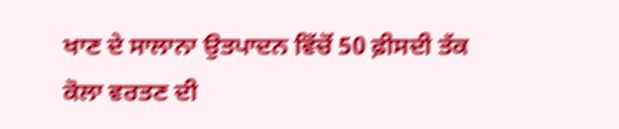ਖਾਣ ਦੇ ਸਾਲਾਨਾ ਉਤਪਾਦਨ ਵਿੱਚੋਂ 50 ਫ਼ੀਸਦੀ ਤੱਕ ਕੋਲਾ ਵਰਤਣ ਦੀ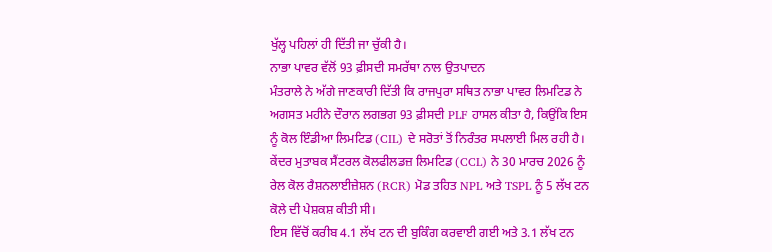ਖੁੱਲ੍ਹ ਪਹਿਲਾਂ ਹੀ ਦਿੱਤੀ ਜਾ ਚੁੱਕੀ ਹੈ।
ਨਾਭਾ ਪਾਵਰ ਵੱਲੋਂ 93 ਫ਼ੀਸਦੀ ਸਮਰੱਥਾ ਨਾਲ ਉਤਪਾਦਨ
ਮੰਤਰਾਲੇ ਨੇ ਅੱਗੇ ਜਾਣਕਾਰੀ ਦਿੱਤੀ ਕਿ ਰਾਜਪੁਰਾ ਸਥਿਤ ਨਾਭਾ ਪਾਵਰ ਲਿਮਟਿਡ ਨੇ ਅਗਸਤ ਮਹੀਨੇ ਦੌਰਾਨ ਲਗਭਗ 93 ਫ਼ੀਸਦੀ PLF ਹਾਸਲ ਕੀਤਾ ਹੈ, ਕਿਉਂਕਿ ਇਸ ਨੂੰ ਕੋਲ ਇੰਡੀਆ ਲਿਮਟਿਡ (CIL) ਦੇ ਸਰੋਤਾਂ ਤੋਂ ਨਿਰੰਤਰ ਸਪਲਾਈ ਮਿਲ ਰਹੀ ਹੈ। ਕੇਂਦਰ ਮੁਤਾਬਕ ਸੈਂਟਰਲ ਕੋਲਫੀਲਡਜ਼ ਲਿਮਟਿਡ (CCL) ਨੇ 30 ਮਾਰਚ 2026 ਨੂੰ ਰੇਲ ਕੋਲ ਰੈਸ਼ਨਲਾਈਜ਼ੇਸ਼ਨ (RCR) ਮੋਡ ਤਹਿਤ NPL ਅਤੇ TSPL ਨੂੰ 5 ਲੱਖ ਟਨ ਕੋਲੇ ਦੀ ਪੇਸ਼ਕਸ਼ ਕੀਤੀ ਸੀ।
ਇਸ ਵਿੱਚੋਂ ਕਰੀਬ 4.1 ਲੱਖ ਟਨ ਦੀ ਬੁਕਿੰਗ ਕਰਵਾਈ ਗਈ ਅਤੇ 3.1 ਲੱਖ ਟਨ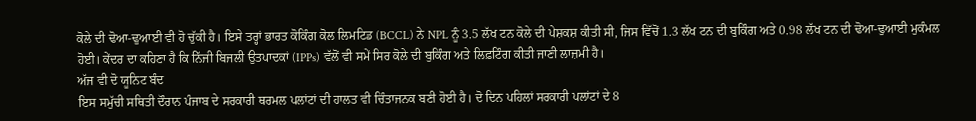ਕੋਲੇ ਦੀ ਢੋਆ-ਢੁਆਈ ਵੀ ਹੋ ਚੁੱਕੀ ਹੈ। ਇਸੇ ਤਰ੍ਹਾਂ ਭਾਰਤ ਕੋਕਿੰਗ ਕੋਲ ਲਿਮਟਿਡ (BCCL) ਨੇ NPL ਨੂੰ 3.5 ਲੱਖ ਟਨ ਕੋਲੇ ਦੀ ਪੇਸ਼ਕਸ਼ ਕੀਤੀ ਸੀ, ਜਿਸ ਵਿੱਚੋਂ 1.3 ਲੱਖ ਟਨ ਦੀ ਬੁਕਿੰਗ ਅਤੇ 0.98 ਲੱਖ ਟਨ ਦੀ ਢੋਆ-ਢੁਆਈ ਮੁਕੰਮਲ ਹੋਈ। ਕੇਂਦਰ ਦਾ ਕਹਿਣਾ ਹੈ ਕਿ ਨਿੱਜੀ ਬਿਜਲੀ ਉਤਪਾਦਕਾਂ (IPPs) ਵੱਲੋਂ ਵੀ ਸਮੇਂ ਸਿਰ ਕੋਲੇ ਦੀ ਬੁਕਿੰਗ ਅਤੇ ਲਿਫ਼ਟਿੰਗ ਕੀਤੀ ਜਾਣੀ ਲਾਜ਼ਮੀ ਹੈ।
ਅੱਜ ਵੀ ਦੋ ਯੂਨਿਟ ਬੰਦ
ਇਸ ਸਮੁੱਚੀ ਸਥਿਤੀ ਦੌਰਾਨ ਪੰਜਾਬ ਦੇ ਸਰਕਾਰੀ ਥਰਮਲ ਪਲਾਂਟਾਂ ਦੀ ਹਾਲਤ ਵੀ ਚਿੰਤਾਜਨਕ ਬਣੀ ਹੋਈ ਹੈ। ਦੋ ਦਿਨ ਪਹਿਲਾਂ ਸਰਕਾਰੀ ਪਲਾਂਟਾਂ ਦੇ 8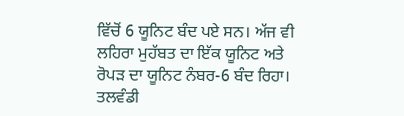ਵਿੱਚੋਂ 6 ਯੂਨਿਟ ਬੰਦ ਪਏ ਸਨ। ਅੱਜ ਵੀ ਲਹਿਰਾ ਮੁਹੱਬਤ ਦਾ ਇੱਕ ਯੂਨਿਟ ਅਤੇ ਰੋਪੜ ਦਾ ਯੂਨਿਟ ਨੰਬਰ-6 ਬੰਦ ਰਿਹਾ। ਤਲਵੰਡੀ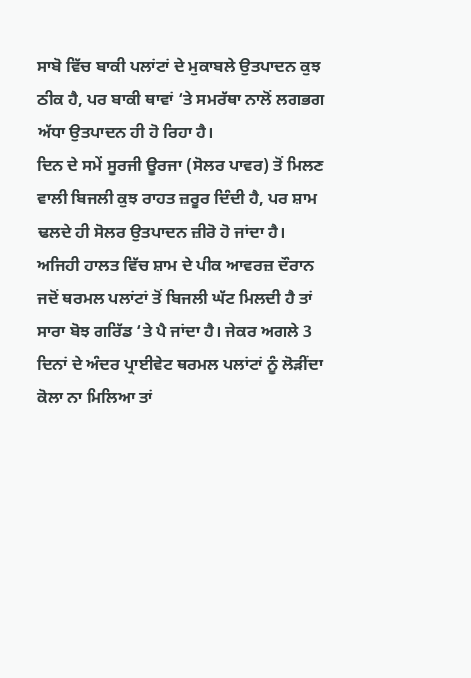ਸਾਬੋ ਵਿੱਚ ਬਾਕੀ ਪਲਾਂਟਾਂ ਦੇ ਮੁਕਾਬਲੇ ਉਤਪਾਦਨ ਕੁਝ ਠੀਕ ਹੈ, ਪਰ ਬਾਕੀ ਥਾਵਾਂ ‘ਤੇ ਸਮਰੱਥਾ ਨਾਲੋਂ ਲਗਭਗ ਅੱਧਾ ਉਤਪਾਦਨ ਹੀ ਹੋ ਰਿਹਾ ਹੈ।
ਦਿਨ ਦੇ ਸਮੇਂ ਸੂਰਜੀ ਊਰਜਾ (ਸੋਲਰ ਪਾਵਰ) ਤੋਂ ਮਿਲਣ ਵਾਲੀ ਬਿਜਲੀ ਕੁਝ ਰਾਹਤ ਜ਼ਰੂਰ ਦਿੰਦੀ ਹੈ, ਪਰ ਸ਼ਾਮ ਢਲਦੇ ਹੀ ਸੋਲਰ ਉਤਪਾਦਨ ਜ਼ੀਰੋ ਹੋ ਜਾਂਦਾ ਹੈ। ਅਜਿਹੀ ਹਾਲਤ ਵਿੱਚ ਸ਼ਾਮ ਦੇ ਪੀਕ ਆਵਰਜ਼ ਦੌਰਾਨ ਜਦੋਂ ਥਰਮਲ ਪਲਾਂਟਾਂ ਤੋਂ ਬਿਜਲੀ ਘੱਟ ਮਿਲਦੀ ਹੈ ਤਾਂ ਸਾਰਾ ਬੋਝ ਗਰਿੱਡ ‘ਤੇ ਪੈ ਜਾਂਦਾ ਹੈ। ਜੇਕਰ ਅਗਲੇ 3 ਦਿਨਾਂ ਦੇ ਅੰਦਰ ਪ੍ਰਾਈਵੇਟ ਥਰਮਲ ਪਲਾਂਟਾਂ ਨੂੰ ਲੋੜੀਂਦਾ ਕੋਲਾ ਨਾ ਮਿਲਿਆ ਤਾਂ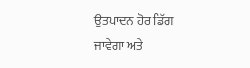ਉਤਪਾਦਨ ਹੋਰ ਡਿੱਗ ਜਾਵੇਗਾ ਅਤੇ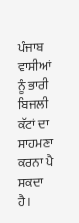ਪੰਜਾਬ ਵਾਸੀਆਂ ਨੂੰ ਭਾਰੀ ਬਿਜਲੀ ਕੱਟਾਂ ਦਾ ਸਾਹਮਣਾ ਕਰਨਾ ਪੈ ਸਕਦਾ ਹੈ।